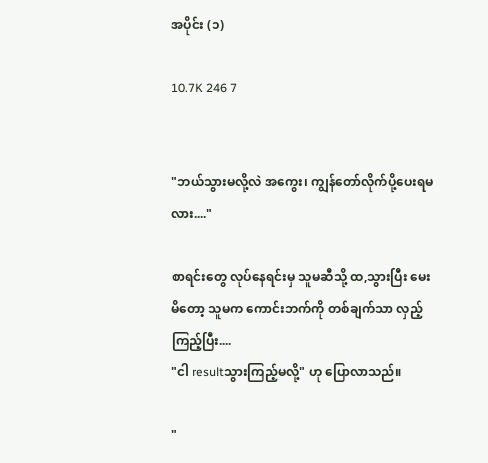အပိုင်း (၁)

10.7K 246 7


"ဘယ်သွားမလို့လဲ အကွေး၊ ကျွန်တော်လိုက်ပို့ပေးရမလား...."

စာရင်းတွေ လုပ်နေရင်းမှ သူမဆီသို့ ထ,သွားပြီး မေးမိတော့ သူမက ကောင်းဘက်ကို တစ်ချက်သာ လှည့်ကြည့်ပြီး....
"ငါ resultသွားကြည့်မလို့" ဟု ပြောလာသည်။

"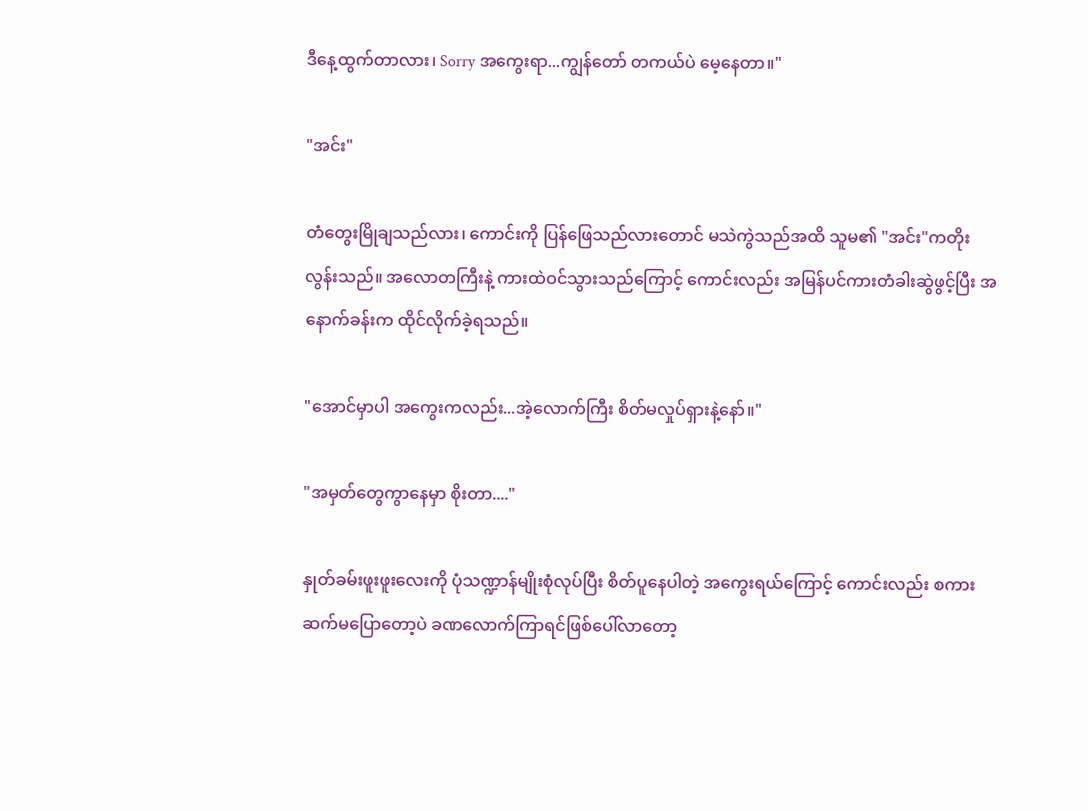ဒီနေ့ထွက်တာလား၊ Sorry အကွေးရာ...ကျွန်တော် တကယ်ပဲ မေ့နေတာ။"

"အင်း"

တံတွေးမြိုချသည်လား၊ ကောင်းကို ပြန်ဖြေသည်လားတောင် မသဲကွဲသည်အထိ သူမ၏ "အင်း"ကတိုးလွန်းသည်။ အလောတကြီးနဲ့ ကားထဲဝင်သွားသည်ကြောင့် ကောင်းလည်း အမြန်ပင်ကားတံခါးဆွဲဖွင့်ပြီး အနောက်ခန်းက ထိုင်လိုက်ခဲ့ရသည်။

"အောင်မှာပါ အကွေးကလည်း...အဲ့လောက်ကြီး စိတ်မလှုပ်ရှားနဲ့နော်။"

"အမှတ်တွေကွာနေမှာ စိုးတာ...."

နှုတ်ခမ်းဖူးဖူးလေးကို ပုံသဏ္ဍာန်မျိုးစုံလုပ်ပြီး စိတ်ပူနေပါတဲ့ အကွေးရယ်ကြောင့် ကောင်းလည်း စကားဆက်မပြောတော့ပဲ ခဏလောက်ကြာရင်ဖြစ်ပေါ်လာတော့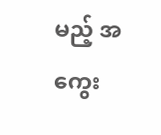မည့် အကွေး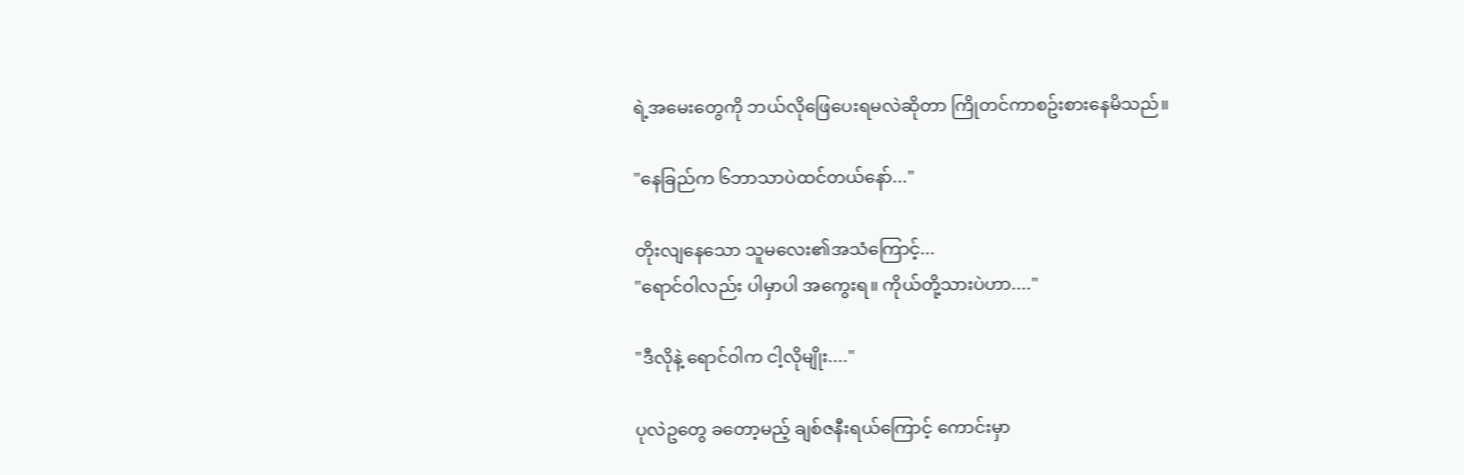ရဲ့အမေးတွေကို ဘယ်လိုဖြေပေးရမလဲဆိုတာ ကြိုတင်ကာစဥ်းစားနေမိသည်။

"နေခြည်က ၆ဘာသာပဲထင်တယ်နော်..."

တိုးလျနေသော သူမလေး၏အသံကြောင့်...
"ရောင်ဝါလည်း ပါမှာပါ အကွေးရ။ ကိုယ်တို့သားပဲဟာ...."

"ဒီလိုနဲ့ ရောင်ဝါက ငါ့လိုမျိုး...."

ပုလဲဥတွေ ခတော့မည့် ချစ်ဇနီးရယ်ကြောင့် ကောင်းမှာ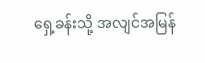ရှေ့ခန်းသို့ အလျင်အမြန်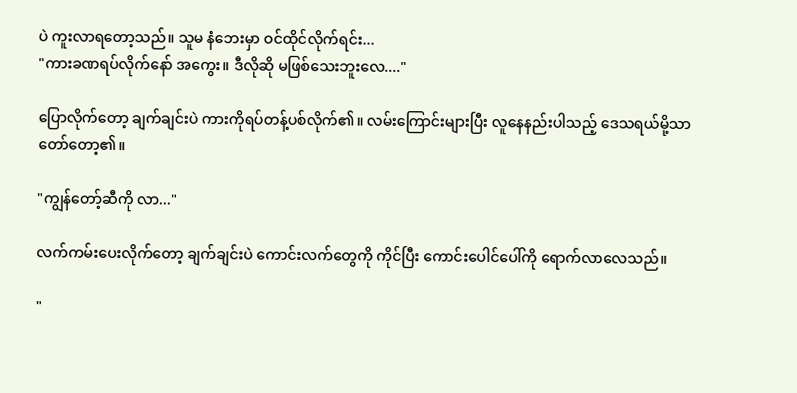ပဲ ကူးလာရတော့သည်။ သူမ နံဘေးမှာ ဝင်ထိုင်လိုက်ရင်း...
"ကားခဏရပ်လိုက်နော် အကွေး။ ဒီလိုဆို မဖြစ်သေးဘူးလေ...."

ပြောလိုက်တော့ ချက်ချင်းပဲ ကားကိုရပ်တန့်ပစ်လိုက်၏။ လမ်းကြောင်းများပြီး လူနေနည်းပါသည့် ဒေသရယ်မို့သာ တော်တော့၏။

"ကျွန်တော့်ဆီကို လာ..."

လက်ကမ်းပေးလိုက်တော့ ချက်ချင်းပဲ ကောင်းလက်တွေကို ကိုင်ပြီး ကောင်းပေါင်ပေါ်ကို ရောက်လာလေသည်။

"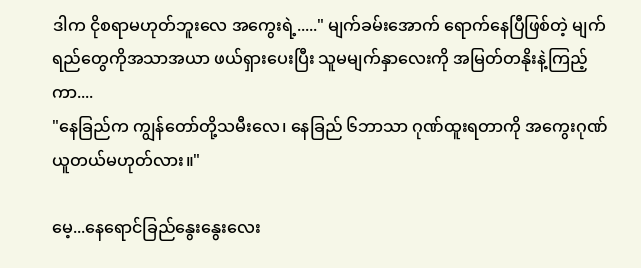ဒါက ငိုစရာမဟုတ်ဘူးလေ အကွေးရဲ့....." မျက်ခမ်းအောက် ရောက်နေပြီဖြစ်တဲ့ မျက်ရည်တွေကိုအသာအယာ ဖယ်ရှားပေးပြီး သူမမျက်နှာလေးကို အမြတ်တနိုးနဲ့ကြည့်ကာ....
"နေခြည်က ကျွန်တော်တို့သမီးလေ၊ နေခြည် ၆ဘာသာ ဂုဏ်ထူးရတာကို အကွေးဂုဏ်ယူတယ်မဟုတ်လား။"

မေ့...နေရောင်ခြည်နွေးနွေးလေး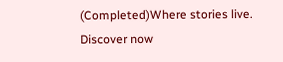(Completed)Where stories live. Discover now